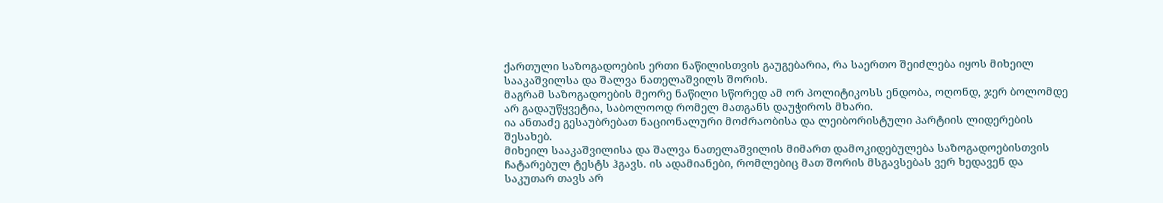ქართული საზოგადოების ერთი ნაწილისთვის გაუგებარია, რა საერთო შეიძლება იყოს მიხეილ სააკაშვილსა და შალვა ნათელაშვილს შორის.
მაგრამ საზოგადოების მეორე ნაწილი სწორედ ამ ორ პოლიტიკოსს ენდობა, ოღონდ, ჯერ ბოლომდე არ გადაუწყვეტია, საბოლოოდ რომელ მათგანს დაუჭიროს მხარი.
ია ანთაძე გესაუბრებათ ნაციონალური მოძრაობისა და ლეიბორისტული პარტიის ლიდერების შესახებ.
მიხეილ სააკაშვილისა და შალვა ნათელაშვილის მიმართ დამოკიდებულება საზოგადოებისთვის ჩატარებულ ტესტს ჰგავს. ის ადამიანები, რომლებიც მათ შორის მსგავსებას ვერ ხედავენ და საკუთარ თავს არ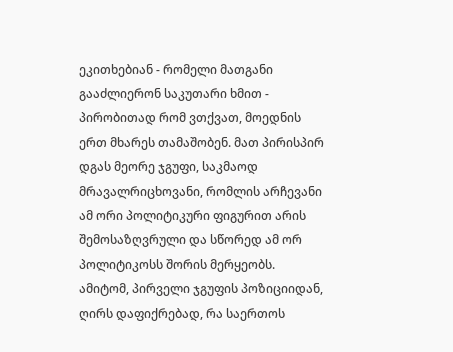ეკითხებიან - რომელი მათგანი გააძლიერონ საკუთარი ხმით - პირობითად რომ ვთქვათ, მოედნის ერთ მხარეს თამაშობენ. მათ პირისპირ დგას მეორე ჯგუფი, საკმაოდ მრავალრიცხოვანი, რომლის არჩევანი ამ ორი პოლიტიკური ფიგურით არის შემოსაზღვრული და სწორედ ამ ორ პოლიტიკოსს შორის მერყეობს. ამიტომ, პირველი ჯგუფის პოზიციიდან, ღირს დაფიქრებად, რა საერთოს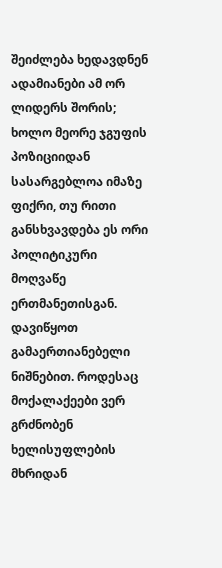შეიძლება ხედავდნენ ადამიანები ამ ორ ლიდერს შორის; ხოლო მეორე ჯგუფის პოზიციიდან სასარგებლოა იმაზე ფიქრი, თუ რითი განსხვავდება ეს ორი პოლიტიკური მოღვაწე ერთმანეთისგან.
დავიწყოთ გამაერთიანებელი ნიშნებით. როდესაც მოქალაქეები ვერ გრძნობენ ხელისუფლების მხრიდან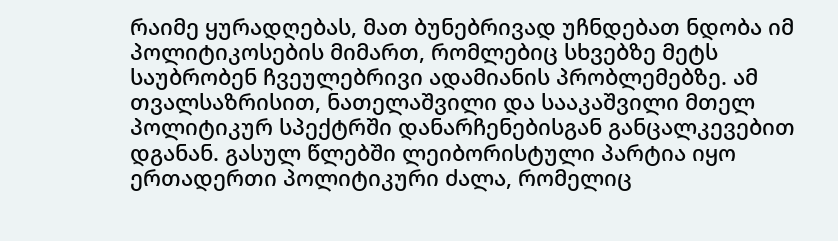რაიმე ყურადღებას, მათ ბუნებრივად უჩნდებათ ნდობა იმ პოლიტიკოსების მიმართ, რომლებიც სხვებზე მეტს საუბრობენ ჩვეულებრივი ადამიანის პრობლემებზე. ამ თვალსაზრისით, ნათელაშვილი და სააკაშვილი მთელ პოლიტიკურ სპექტრში დანარჩენებისგან განცალკევებით დგანან. გასულ წლებში ლეიბორისტული პარტია იყო ერთადერთი პოლიტიკური ძალა, რომელიც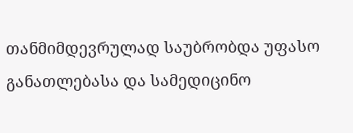თანმიმდევრულად საუბრობდა უფასო განათლებასა და სამედიცინო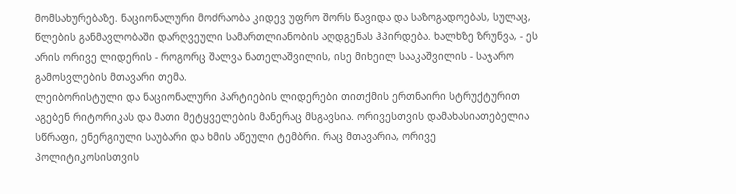მომსახურებაზე. ნაციონალური მოძრაობა კიდევ უფრო შორს წავიდა და საზოგადოებას, სულაც, წლების განმავლობაში დარღვეული სამართლიანობის აღდგენას ჰპირდება. ხალხზე ზრუნვა, - ეს არის ორივე ლიდერის - როგორც შალვა ნათელაშვილის, ისე მიხეილ სააკაშვილის - საჯარო გამოსვლების მთავარი თემა.
ლეიბორისტული და ნაციონალური პარტიების ლიდერები თითქმის ერთნაირი სტრუქტურით აგებენ რიტორიკას და მათი მეტყველების მანერაც მსგავსია. ორივესთვის დამახასიათებელია სწრაფი, ენერგიული საუბარი და ხმის აწეული ტემბრი. რაც მთავარია, ორივე პოლიტიკოსისთვის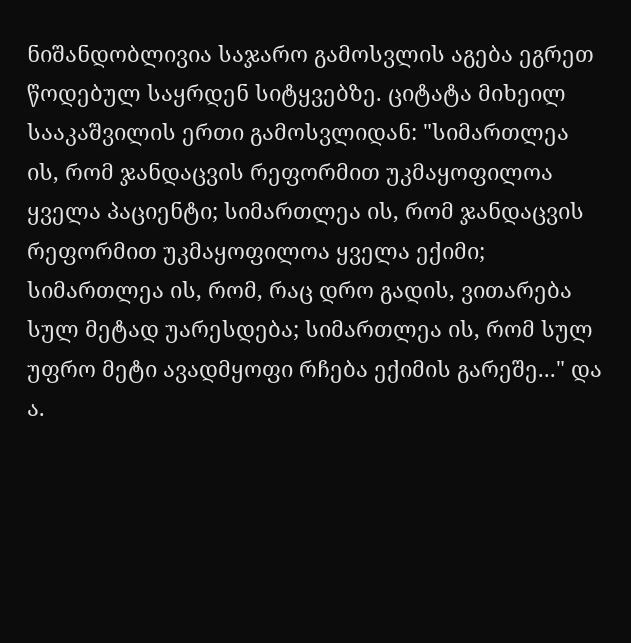ნიშანდობლივია საჯარო გამოსვლის აგება ეგრეთ წოდებულ საყრდენ სიტყვებზე. ციტატა მიხეილ სააკაშვილის ერთი გამოსვლიდან: "სიმართლეა ის, რომ ჯანდაცვის რეფორმით უკმაყოფილოა ყველა პაციენტი; სიმართლეა ის, რომ ჯანდაცვის რეფორმით უკმაყოფილოა ყველა ექიმი; სიმართლეა ის, რომ, რაც დრო გადის, ვითარება სულ მეტად უარესდება; სიმართლეა ის, რომ სულ უფრო მეტი ავადმყოფი რჩება ექიმის გარეშე..." და ა.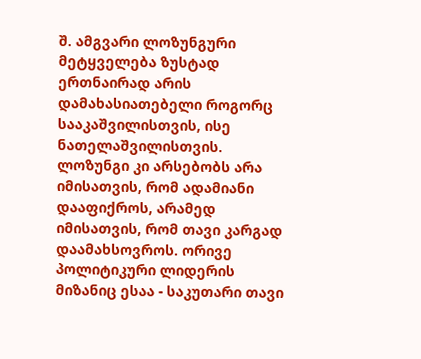შ. ამგვარი ლოზუნგური მეტყველება ზუსტად ერთნაირად არის დამახასიათებელი როგორც სააკაშვილისთვის, ისე ნათელაშვილისთვის. ლოზუნგი კი არსებობს არა იმისათვის, რომ ადამიანი დააფიქროს, არამედ იმისათვის, რომ თავი კარგად დაამახსოვროს. ორივე პოლიტიკური ლიდერის მიზანიც ესაა - საკუთარი თავი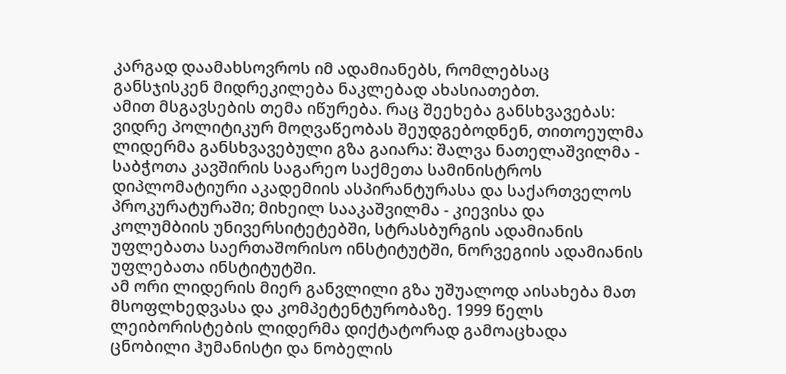კარგად დაამახსოვროს იმ ადამიანებს, რომლებსაც განსჯისკენ მიდრეკილება ნაკლებად ახასიათებთ.
ამით მსგავსების თემა იწურება. რაც შეეხება განსხვავებას: ვიდრე პოლიტიკურ მოღვაწეობას შეუდგებოდნენ, თითოეულმა ლიდერმა განსხვავებული გზა გაიარა: შალვა ნათელაშვილმა - საბჭოთა კავშირის საგარეო საქმეთა სამინისტროს დიპლომატიური აკადემიის ასპირანტურასა და საქართველოს პროკურატურაში; მიხეილ სააკაშვილმა - კიევისა და კოლუმბიის უნივერსიტეტებში, სტრასბურგის ადამიანის უფლებათა საერთაშორისო ინსტიტუტში, ნორვეგიის ადამიანის უფლებათა ინსტიტუტში.
ამ ორი ლიდერის მიერ განვლილი გზა უშუალოდ აისახება მათ მსოფლხედვასა და კომპეტენტურობაზე. 1999 წელს ლეიბორისტების ლიდერმა დიქტატორად გამოაცხადა ცნობილი ჰუმანისტი და ნობელის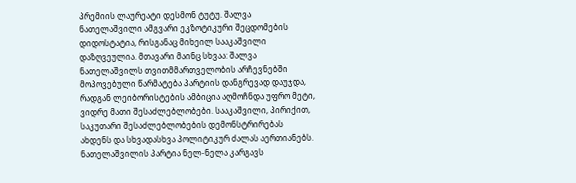პრემიის ლაურეატი დესმონ ტუტუ. შალვა ნათელაშვილი ამგვარი ეკზოტიკური შეცდომების დიდოსტატია, რისგანაც მიხეილ სააკაშვილი დაზღვეულია. მთავარი მაინც სხვაა: შალვა ნათელაშვილს თვითმმართველობის არჩევნებში მოპოვებული წარმატება პარტიის დანგრევად დაუჯდა, რადგან ლეიბორისტების ამბიცია აღმოჩნდა უფრო მეტი, ვიდრე მათი შესაძლებლობები. სააკაშვილი, პირიქით, საკუთარი შესაძლებლობების დემონსტრირებას ახდენს და სხვადასხვა პოლიტიკურ ძალას აერთიანებს. ნათელაშვილის პარტია ნელ-ნელა კარგავს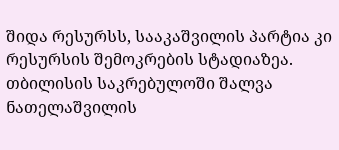შიდა რესურსს, სააკაშვილის პარტია კი რესურსის შემოკრების სტადიაზეა. თბილისის საკრებულოში შალვა ნათელაშვილის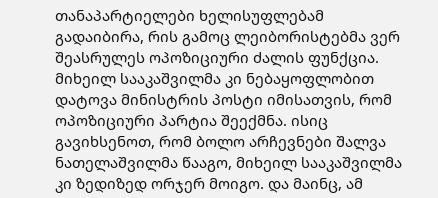თანაპარტიელები ხელისუფლებამ გადაიბირა, რის გამოც ლეიბორისტებმა ვერ შეასრულეს ოპოზიციური ძალის ფუნქცია. მიხეილ სააკაშვილმა კი ნებაყოფლობით დატოვა მინისტრის პოსტი იმისათვის, რომ ოპოზიციური პარტია შეექმნა. ისიც გავიხსენოთ, რომ ბოლო არჩევნები შალვა ნათელაშვილმა წააგო, მიხეილ სააკაშვილმა კი ზედიზედ ორჯერ მოიგო. და მაინც, ამ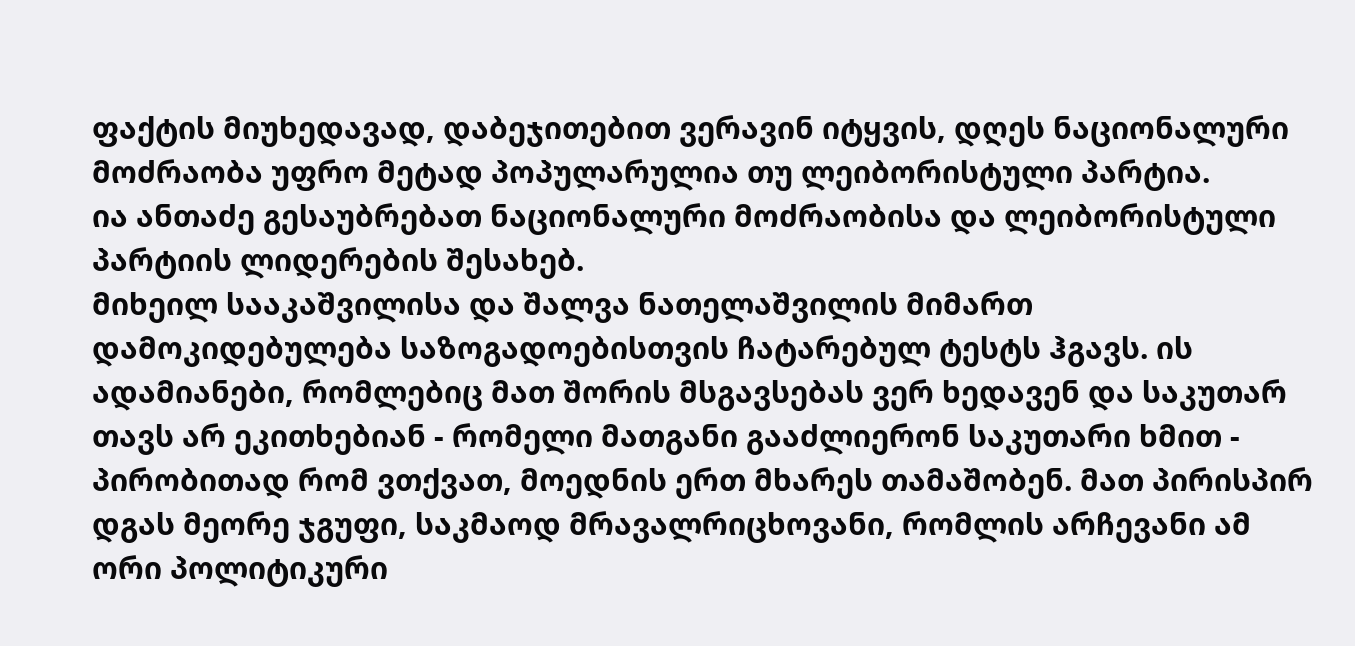ფაქტის მიუხედავად, დაბეჯითებით ვერავინ იტყვის, დღეს ნაციონალური მოძრაობა უფრო მეტად პოპულარულია თუ ლეიბორისტული პარტია.
ია ანთაძე გესაუბრებათ ნაციონალური მოძრაობისა და ლეიბორისტული პარტიის ლიდერების შესახებ.
მიხეილ სააკაშვილისა და შალვა ნათელაშვილის მიმართ დამოკიდებულება საზოგადოებისთვის ჩატარებულ ტესტს ჰგავს. ის ადამიანები, რომლებიც მათ შორის მსგავსებას ვერ ხედავენ და საკუთარ თავს არ ეკითხებიან - რომელი მათგანი გააძლიერონ საკუთარი ხმით - პირობითად რომ ვთქვათ, მოედნის ერთ მხარეს თამაშობენ. მათ პირისპირ დგას მეორე ჯგუფი, საკმაოდ მრავალრიცხოვანი, რომლის არჩევანი ამ ორი პოლიტიკური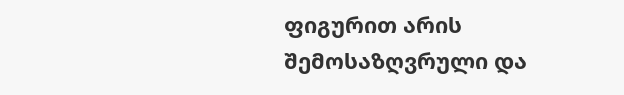ფიგურით არის შემოსაზღვრული და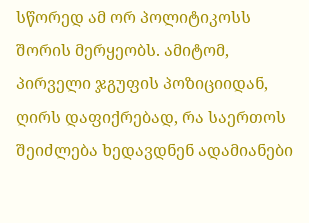სწორედ ამ ორ პოლიტიკოსს შორის მერყეობს. ამიტომ, პირველი ჯგუფის პოზიციიდან, ღირს დაფიქრებად, რა საერთოს შეიძლება ხედავდნენ ადამიანები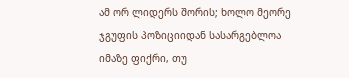ამ ორ ლიდერს შორის; ხოლო მეორე ჯგუფის პოზიციიდან სასარგებლოა იმაზე ფიქრი, თუ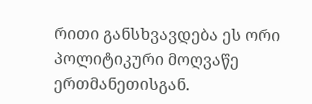რითი განსხვავდება ეს ორი პოლიტიკური მოღვაწე ერთმანეთისგან.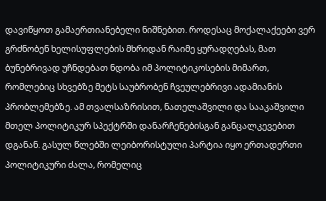დავიწყოთ გამაერთიანებელი ნიშნებით. როდესაც მოქალაქეები ვერ გრძნობენ ხელისუფლების მხრიდან რაიმე ყურადღებას, მათ ბუნებრივად უჩნდებათ ნდობა იმ პოლიტიკოსების მიმართ, რომლებიც სხვებზე მეტს საუბრობენ ჩვეულებრივი ადამიანის პრობლემებზე. ამ თვალსაზრისით, ნათელაშვილი და სააკაშვილი მთელ პოლიტიკურ სპექტრში დანარჩენებისგან განცალკევებით დგანან. გასულ წლებში ლეიბორისტული პარტია იყო ერთადერთი პოლიტიკური ძალა, რომელიც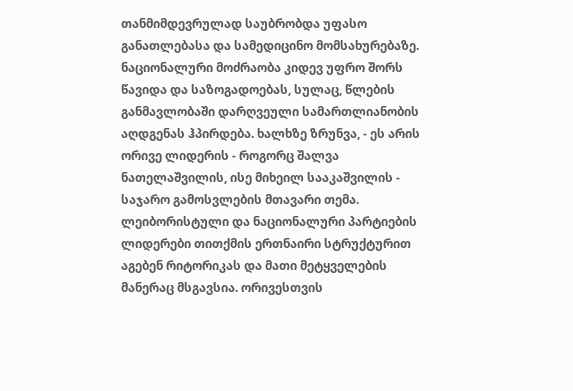თანმიმდევრულად საუბრობდა უფასო განათლებასა და სამედიცინო მომსახურებაზე. ნაციონალური მოძრაობა კიდევ უფრო შორს წავიდა და საზოგადოებას, სულაც, წლების განმავლობაში დარღვეული სამართლიანობის აღდგენას ჰპირდება. ხალხზე ზრუნვა, - ეს არის ორივე ლიდერის - როგორც შალვა ნათელაშვილის, ისე მიხეილ სააკაშვილის - საჯარო გამოსვლების მთავარი თემა.
ლეიბორისტული და ნაციონალური პარტიების ლიდერები თითქმის ერთნაირი სტრუქტურით აგებენ რიტორიკას და მათი მეტყველების მანერაც მსგავსია. ორივესთვის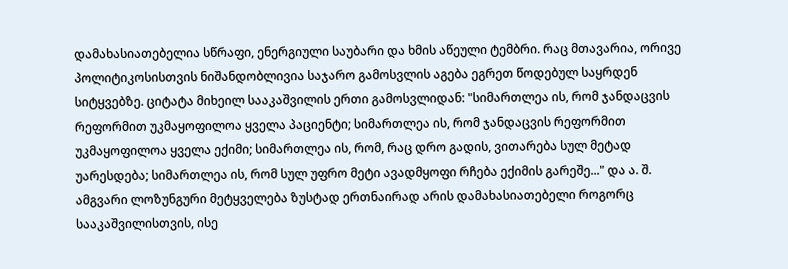დამახასიათებელია სწრაფი, ენერგიული საუბარი და ხმის აწეული ტემბრი. რაც მთავარია, ორივე პოლიტიკოსისთვის ნიშანდობლივია საჯარო გამოსვლის აგება ეგრეთ წოდებულ საყრდენ სიტყვებზე. ციტატა მიხეილ სააკაშვილის ერთი გამოსვლიდან: "სიმართლეა ის, რომ ჯანდაცვის რეფორმით უკმაყოფილოა ყველა პაციენტი; სიმართლეა ის, რომ ჯანდაცვის რეფორმით უკმაყოფილოა ყველა ექიმი; სიმართლეა ის, რომ, რაც დრო გადის, ვითარება სულ მეტად უარესდება; სიმართლეა ის, რომ სულ უფრო მეტი ავადმყოფი რჩება ექიმის გარეშე..." და ა. შ. ამგვარი ლოზუნგური მეტყველება ზუსტად ერთნაირად არის დამახასიათებელი როგორც სააკაშვილისთვის, ისე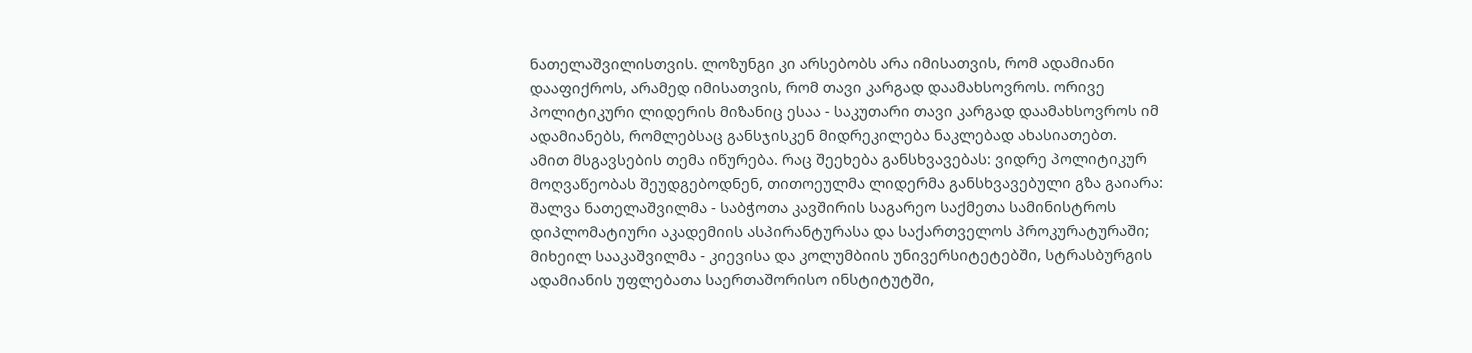ნათელაშვილისთვის. ლოზუნგი კი არსებობს არა იმისათვის, რომ ადამიანი დააფიქროს, არამედ იმისათვის, რომ თავი კარგად დაამახსოვროს. ორივე პოლიტიკური ლიდერის მიზანიც ესაა - საკუთარი თავი კარგად დაამახსოვროს იმ ადამიანებს, რომლებსაც განსჯისკენ მიდრეკილება ნაკლებად ახასიათებთ.
ამით მსგავსების თემა იწურება. რაც შეეხება განსხვავებას: ვიდრე პოლიტიკურ მოღვაწეობას შეუდგებოდნენ, თითოეულმა ლიდერმა განსხვავებული გზა გაიარა: შალვა ნათელაშვილმა - საბჭოთა კავშირის საგარეო საქმეთა სამინისტროს დიპლომატიური აკადემიის ასპირანტურასა და საქართველოს პროკურატურაში; მიხეილ სააკაშვილმა - კიევისა და კოლუმბიის უნივერსიტეტებში, სტრასბურგის ადამიანის უფლებათა საერთაშორისო ინსტიტუტში,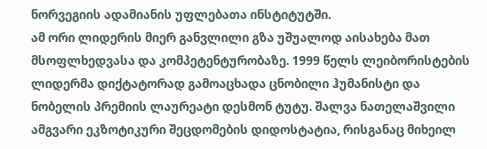ნორვეგიის ადამიანის უფლებათა ინსტიტუტში.
ამ ორი ლიდერის მიერ განვლილი გზა უშუალოდ აისახება მათ მსოფლხედვასა და კომპეტენტურობაზე. 1999 წელს ლეიბორისტების ლიდერმა დიქტატორად გამოაცხადა ცნობილი ჰუმანისტი და ნობელის პრემიის ლაურეატი დესმონ ტუტუ. შალვა ნათელაშვილი ამგვარი ეკზოტიკური შეცდომების დიდოსტატია, რისგანაც მიხეილ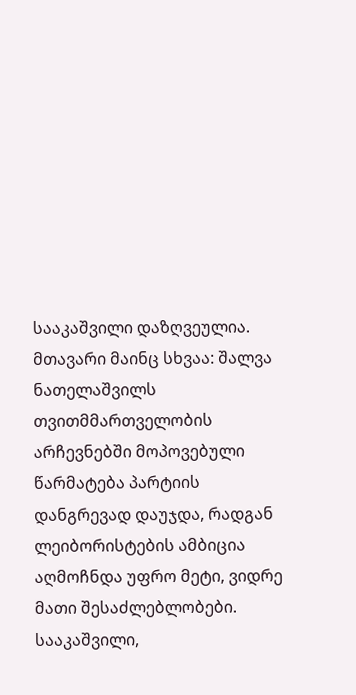სააკაშვილი დაზღვეულია. მთავარი მაინც სხვაა: შალვა ნათელაშვილს თვითმმართველობის არჩევნებში მოპოვებული წარმატება პარტიის დანგრევად დაუჯდა, რადგან ლეიბორისტების ამბიცია აღმოჩნდა უფრო მეტი, ვიდრე მათი შესაძლებლობები. სააკაშვილი,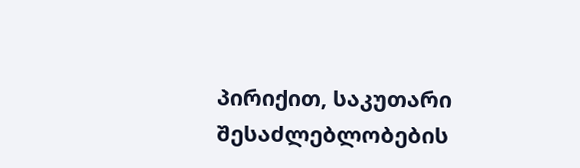პირიქით, საკუთარი შესაძლებლობების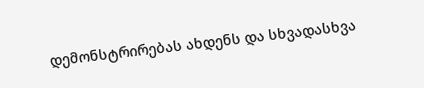დემონსტრირებას ახდენს და სხვადასხვა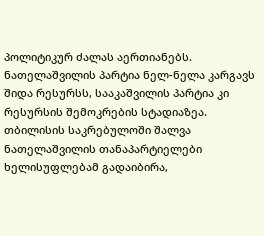პოლიტიკურ ძალას აერთიანებს. ნათელაშვილის პარტია ნელ-ნელა კარგავს შიდა რესურსს, სააკაშვილის პარტია კი რესურსის შემოკრების სტადიაზეა. თბილისის საკრებულოში შალვა ნათელაშვილის თანაპარტიელები ხელისუფლებამ გადაიბირა,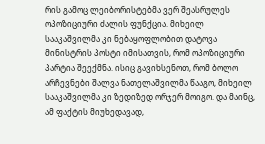რის გამოც ლეიბორისტებმა ვერ შეასრულეს ოპოზიციური ძალის ფუნქცია. მიხეილ სააკაშვილმა კი ნებაყოფლობით დატოვა მინისტრის პოსტი იმისათვის, რომ ოპოზიციური პარტია შეექმნა. ისიც გავიხსენოთ, რომ ბოლო არჩევნები შალვა ნათელაშვილმა წააგო, მიხეილ სააკაშვილმა კი ზედიზედ ორჯერ მოიგო. და მაინც, ამ ფაქტის მიუხედავად,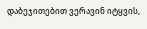დაბეჯითებით ვერავინ იტყვის,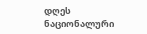დღეს ნაციონალური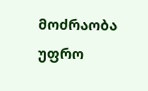მოძრაობა უფრო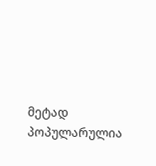მეტად პოპულარულია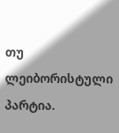თუ ლეიბორისტული პარტია.